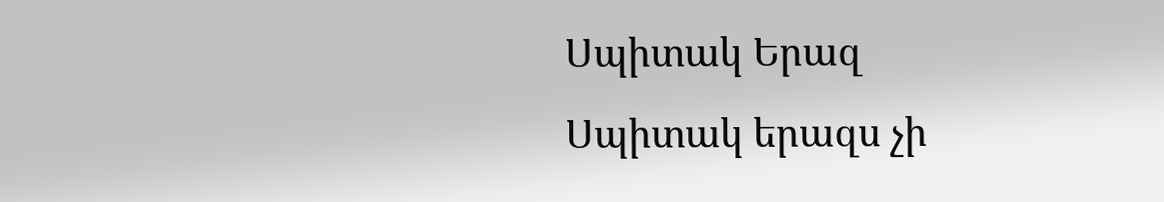Սպիտակ Երազ
Սպիտակ երազս չի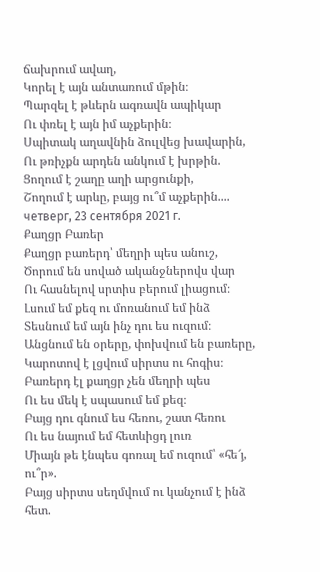ճախրում ավաղ,
Կորել է այն անտառում մթին։
Պարզել է թևերն ագռավն ապիկար
Ու փռել է այն իմ աչքերին։
Սպիտակ աղավնին ձուլվեց խավարին,
Ու թռիչքն արդեն անկում է խրթին.
Ցողում է շաղը աղի արցունքի,
Շողում է արևը, բայց ու՞մ աչքերին....
четверг, 23 сентября 2021 г.
Քաղցր Բառեր
Քաղցր բառերդ՝ մեղրի պես անուշ,
Ծորում են սոված ականջներովս վար
Ու հասնելով սրտիս բերում լիացում։
Լսում եմ քեզ ու մոռանում եմ ինձ
Տեսնում եմ այն ինչ դու ես ուզում։
Անցնում են օրերը, փոխվում են բառերը,
Կարոտով է լցվում սիրտս ու հոգիս։
Բառերդ էլ քաղցր չեն մեղրի պես
Ու ես մեկ է սպասում եմ քեզ։
Բայց դու գնում ես հեռու, շատ հեռու
Ու ես նայում եմ հետևիցդ լուռ
Միայն թե էնպես գոռալ եմ ուզում՝ «հե՜յ, ու՞ր».
Բայց սիրտս սեղմվում ու կանչում է ինձ հետ.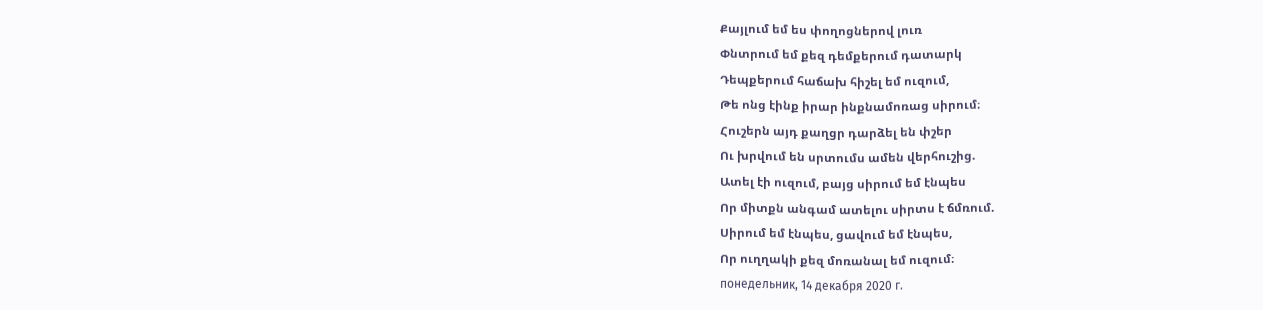Քայլում եմ ես փողոցներով լուռ
Փնտրում եմ քեզ դեմքերում դատարկ
Դեպքերում հաճախ հիշել եմ ուզում,
Թե ոնց էինք իրար ինքնամոռաց սիրում։
Հուշերն այդ քաղցր դարձել են փշեր
Ու խրվում են սրտումս ամեն վերհուշից.
Ատել էի ուզում, բայց սիրում եմ էնպես
Որ միտքն անգամ ատելու սիրտս է ճմռում.
Սիրում եմ էնպես, ցավում եմ էնպես,
Որ ուղղակի քեզ մոռանալ եմ ուզում։
понедельник, 14 декабря 2020 г.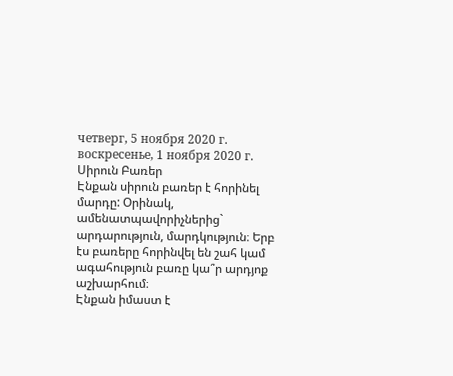четверг, 5 ноября 2020 г.
воскресенье, 1 ноября 2020 г.
Սիրուն Բառեր
Էնքան սիրուն բառեր է հորինել մարդը: Օրինակ, ամենատպավորիչներից` արդարություն, մարդկություն։ Երբ էս բառերը հորինվել են շահ կամ ագահություն բառը կա՞ր արդյոք աշխարհում։
Էնքան իմաստ է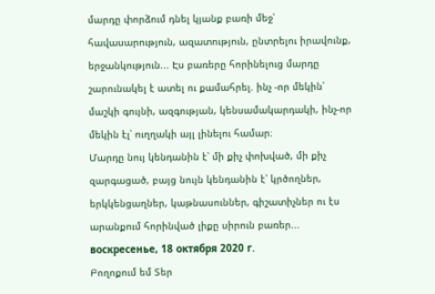մարդը փորձում դնել կյանք բառի մեջ՝ հավասարություն, ազատություն, ընտրելու իրավունք, երջանկություն... Էս բառերը հորինելուց մարդը շարունակել է ատել ու քամահրել. ինչ -որ մեկին՝ մաշկի գույնի, ազգության, կենսամակարդակի, ինչ-որ մեկին էլ՝ ուղղակի այլ լինելու համար։
Մարդը նույ կենդանին է՝ մի քիչ փոխված, մի քիչ զարգացած, բայց նույն կենդանին է՝ կրծողներ, երկկենցաղներ, կաթնասուններ, գիշատիչներ ու էս արանքում հորինված լիքը սիրուն բառեր...
воскресенье, 18 октября 2020 г.
Բողոքում եմ Տեր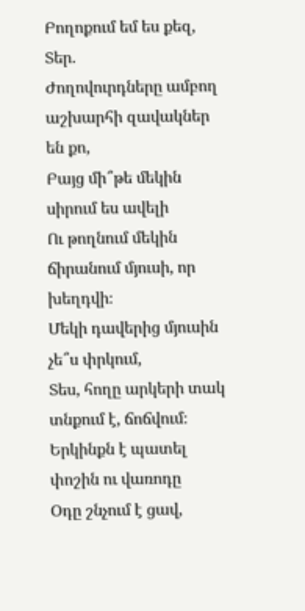Բողոքում եմ ես քեզ, Տեր.
Ժողովուրդները ամբող աշխարհի զավակներ են քո,
Բայց մի՞թե մեկին սիրում ես ավելի
Ու թողնում մեկին ճիրանում մյուսի, որ խեղդվի։
Մեկի դավերից մյուսին չե՞ս փրկում,
Տես, հողը արկերի տակ տնքում է, ճոճվում։
Երկինքն է պատել փոշին ու վառոդը
Օդը շնչում է ցավ,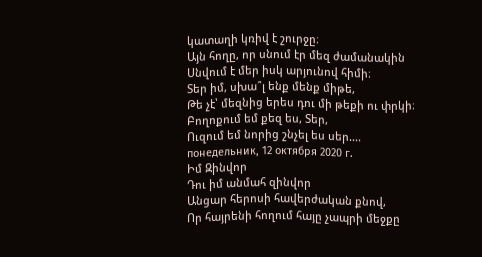կատաղի կռիվ է շուրջը։
Այն հողը, որ սնում էր մեզ ժամանակին
Սնվում է մեր իսկ արյունով հիմի։
Տեր իմ, սխա՞լ ենք մենք միթե,
Թե չէ՝ մեզնից երես դու մի թեքի ու փրկի։
Բողոքում եմ քեզ ես, Տեր,
Ուզում եմ նորից շնչել ես սեր....
понедельник, 12 октября 2020 г.
Իմ Զինվոր
Դու իմ անմահ զինվոր
Անցար հերոսի հավերժական քնով,
Որ հայրենի հողում հայը չապրի մեջքը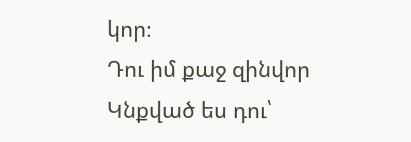կոր։
Դու իմ քաջ զինվոր
Կնքված ես դու՝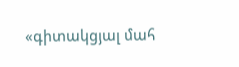«գիտակցյալ մահ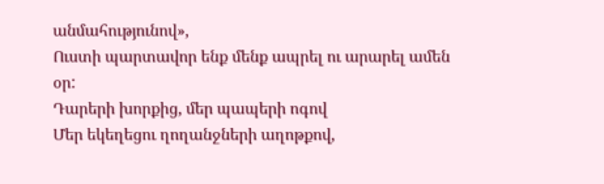անմահությունով»,
Ուստի պարտավոր ենք մենք ապրել ու արարել ամեն օր:
Դարերի խորքից, մեր պապերի ոգով
Մեր եկեղեցու ղողանջների աղոթքով,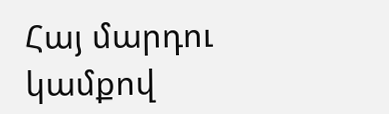Հայ մարդու կամքով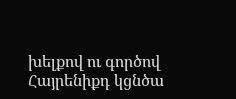խելքով ու գործով
Հայրենիքդ կցնծա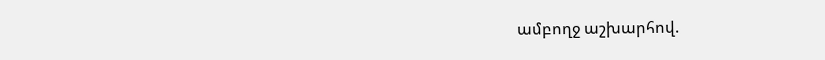ամբողջ աշխարհով.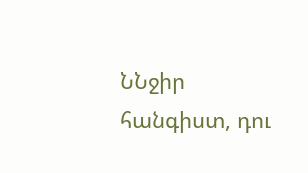ՆՆջիր հանգիստ, դու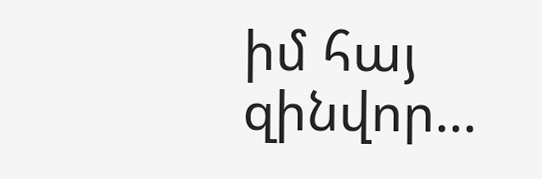իմ հայ զինվոր...